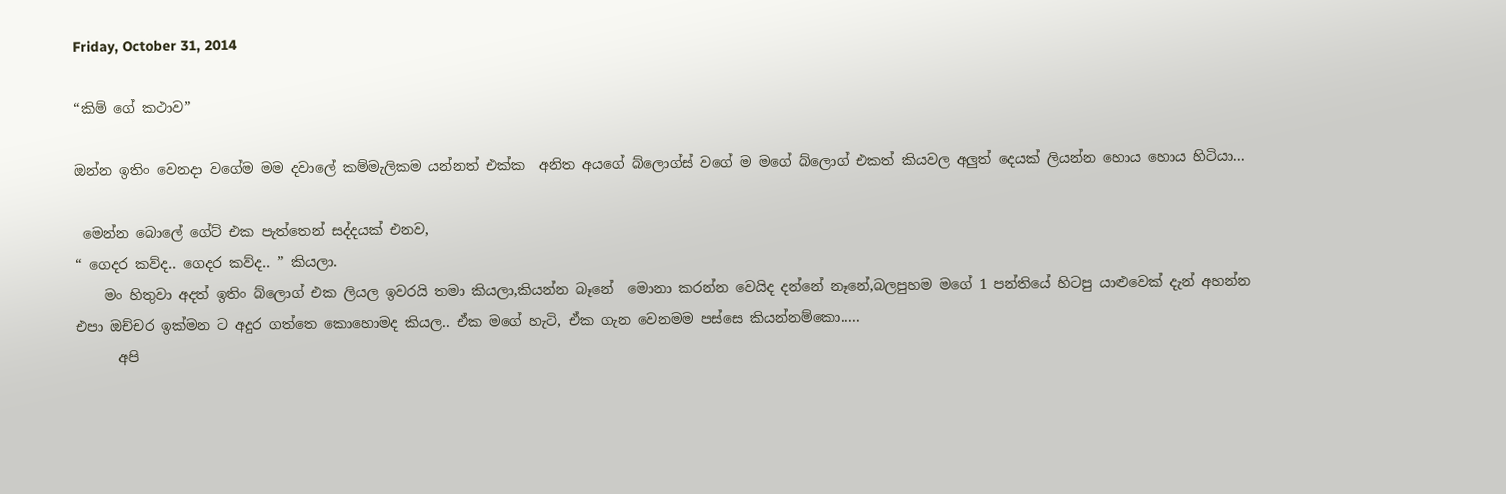Friday, October 31, 2014

“කිම් ගේ කථාව”

ඔන්න ඉතිං වෙනදා වගේම මම දවාලේ කම්මැලිකම යන්නත් එක්ක  අනිත අයගේ බ්ලොග්ස් වගේ ම මගේ බ්ලොග් එකත් කියවල අලුත් දෙයක් ලියන්න හොය හොය හිටියා...

 මෙන්න බොලේ ගේට් එක පැත්තෙන් සද්දයක් එනව,
“ ගෙදර කව්ද.. ගෙදර කව්ද.. ” කියලා.
    මං හිතුවා අදත් ඉතිං බ්ලොග් එක ලියල ඉවරයි තමා කියලා,කියන්න බෑනේ  මොනා කරන්න වෙයිද දන්නේ නෑනේ,බලපුහම මගේ 1 පන්තියේ හිටපු යාළුවෙක් දැන් අහන්න එපා ඔච්චර ඉක්මන ට අදුර ගත්තෙ කොහොමද කියල.. ඒක මගේ හැටි, ඒක ගැන වෙනමම පස්සෙ කියන්නම්කො.....
      අපි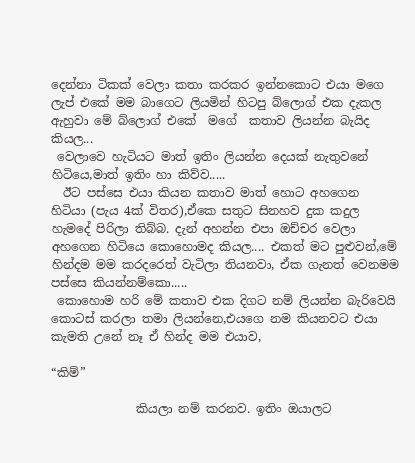දෙන්නා ටිකක් වෙලා කතා කරකර ඉන්නකොට එයා මගෙ ලැප් එකේ මම බාගෙට ලියමින් හිටපු බ්ලොග් එක දැකල ඇහුවා මේ බ්ලොග් එකේ  මගේ  කතාව ලියන්න බැයිද කියල...
 වෙලාවෙ හැටියට මාත් ඉතිං ලියන්න දෙයක් නැතුවනේ හිටියෙ,මාත් ඉතිං හා කිව්ව.....
  ඊට පස්සෙ එයා කියන කතාව මාත් හොට අහගෙන හිටියා (පැය 4ක් විතර),ඒකෙ සතුට සිනහව දුක කදුල හැමදේ පිරිලා තිබ්බ. දැන් අහන්න එපා ඔච්චර වෙලා අහගෙන හිටියෙ කොහොමද කියල.... එකත් මට පුළුවන්,මේ  හින්දම මම කරදරෙත් වැටිලා තියනවා, ඒක ගැනත් වෙනමම පස්සෙ කියන්නම්කො.....
 කොහොම හරි මේ කතාව එක දිගට නම් ලියන්න බැරිවෙයි කොටස් කරලා තමා ලියන්නෙ,එයගෙ නම කියනවට එයා කැමති උනේ නෑ ඒ හින්ද මම එයාව,

“කිම්”

              කියලා නම් කරනව. ඉතිං ඔයාලට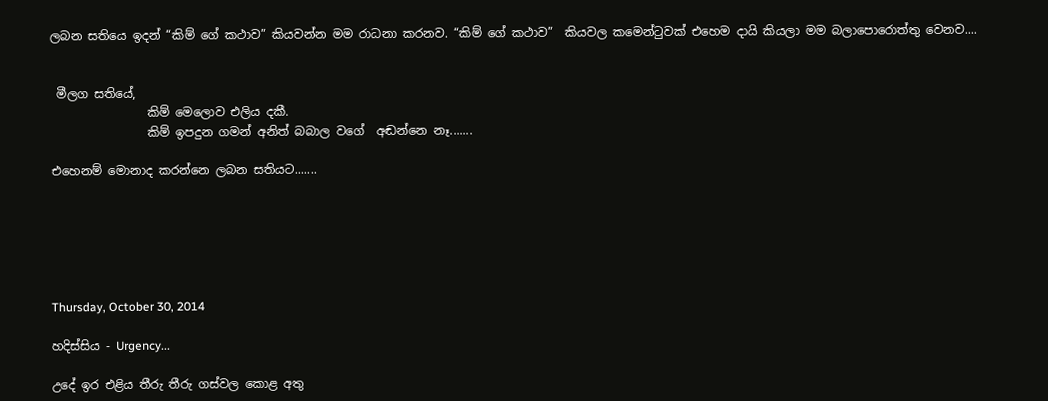ලබන සතියෙ ඉදන් “කිම් ගේ කථාව” කියවන්න මම රාධනා කරනව. “කිම් ගේ කථාව”  කියවල කමෙන්ටුවක් එහෙම දායි කියලා මම බලාපොරොත්තු වෙනව....


 මීලග සතියේ,
                කිම් මෙලොව එලිය දකී.
                කිම් ඉපදුන ගමන් අනිත් බබාල වගේ  අඬන්නෙ නෑ.......

එහෙනම් මොනාද කරන්නෙ ලබන සතියට.......






Thursday, October 30, 2014

හදිස්සිය - Urgency...

උදේ ඉර එළිය තීරු තීරු ගස්වල කොළ අතු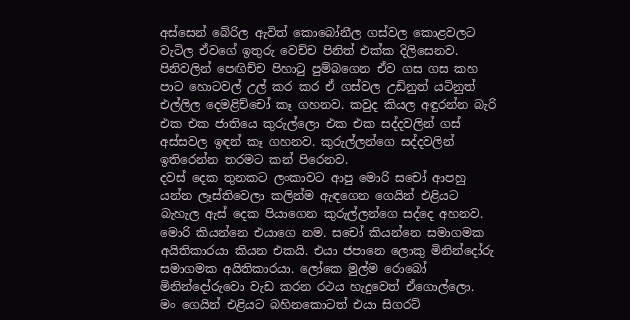අස්සෙන් බේරිල ඇවිත් කොබෝනීල ගස්වල කොළවලට වැටිල ඒවගේ ඉතුරු වෙච්ච පිනිත් එක්ක දිලිසෙනව. පිනිවලින් පෙඟිච්ච පිහාටු පුම්බගෙන ඒව ගස ගස කහ පාට හොටවල් උල් කර කර ඒ ගස්වල උඩිනුත් යටිනුත් එල්ලිල දෙමළිච්චෝ කෑ ගහනව. කවුද කියල අඳුරන්න බැරි එක එක ජාතියෙ කුරුල්ලො එක එක සද්දවලින් ගස් අස්සවල ඉඳන් කෑ ගහනව. කුරුල්ලන්ගෙ සද්දවලින් ඉතිරෙන්න තරමට කන් පිරෙනව.
දවස් දෙක තුනකට ලංකාවට ආපු මොරි සචෝ ආපහු යන්න ලෑස්තිවෙලා කලින්ම ඇඳගෙන ගෙයින් එළියට බැහැල ඇස් දෙක පියාගෙන කුරුල්ලන්ගෙ සද්දෙ අහනව. මොරි කියන්නෙ එයාගෙ නම. සචෝ කියන්නෙ සමාගමක අයිතිකාරයා කියන එකයි. එයා ජපානෙ ලොකු මිනින්දෝරු සමාගමක අයිතිකාරයා. ලෝකෙ මුල්ම රොබෝ මිනින්දෝරුවො වැඩ කරන රථය හැදුවෙත් ඒගොල්ලො.
මං ගෙයින් එළියට බහිනකොටත් එයා සිගරට්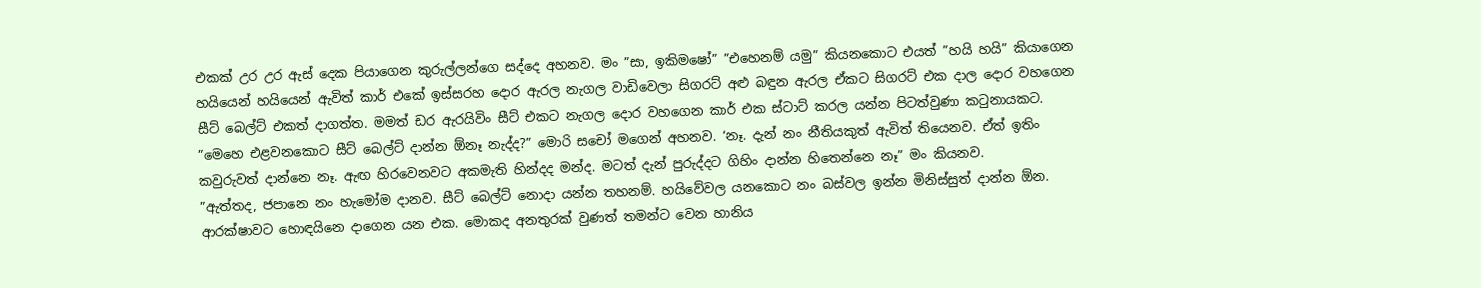එකක් උර උර ඇස් දෙක පියාගෙන කුරුල්ලන්ගෙ සද්දෙ අහනව. මං ”සා, ඉකිමෂෝ” ”එහෙනම් යමු” කියනකොට එයත් ”හයි හයි” කියාගෙන හයියෙන් හයියෙන් ඇවිත් කාර් එකේ ඉස්සරහ දොර ඇරල නැගල වාඩිවෙලා සිගරට් අළු බඳුන ඇරල ඒකට සිගරට් එක දාල දොර වහගෙන සීට් බෙල්ට් එකත් දාගත්ත. මමත් ඩර ඇරයිවිං සීට් එකට නැගල දොර වහගෙන කාර් එක ස්ටාට් කරල යන්න පිටත්වුණා කටුනායකට.
”මෙහෙ එළවනකොට සීට් බෙල්ට් දාන්න ඕනෑ නැද්ද?” මොරි සචෝ මගෙන් අහනව. ‘නෑ. දැන් නං නීතියකුත් ඇවිත් තියෙනව. ඒත් ඉතිං කවුරුවත් දාන්නෙ නෑ. ඇඟ හිරවෙනවට අකමැති හින්දද මන්ද. මටත් දැන් පුරුද්දට ගිහිං දාන්න හිතෙන්නෙ නෑ” මං කියනව.
”ඇත්තද, ජපානෙ නං හැමෝම දානව. සීට් බෙල්ට් නොදා යන්න තහනම්. හයිවේවල යනකොට නං බස්වල ඉන්න මිනිස්සුත් දාන්න ඕන. ආරක්ෂාවට හොඳයිනෙ දාගෙන යන එක. මොකද අනතුරක් වුණත් තමන්ට වෙන හානිය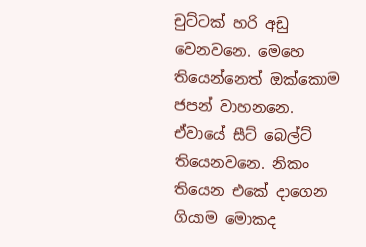චුට්ටක් හරි අඩු වෙනවනෙ. මෙහෙ තියෙන්නෙත් ඔක්කොම ජපන් වාහනනෙ. ඒවායේ සීට් බෙල්ට් තියෙනවනෙ. නිකං තියෙන එකේ දාගෙන ගියාම මොකද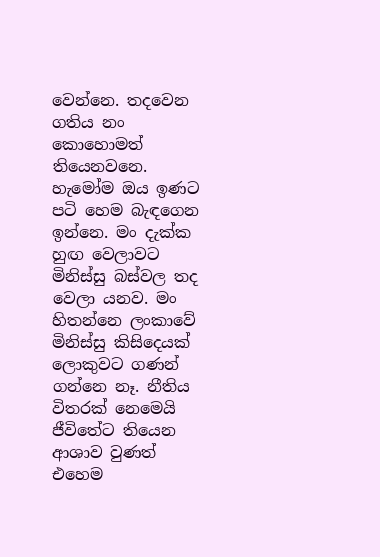වෙන්නෙ. තදවෙන ගතිය නං කොහොමත් තියෙනවනෙ. හැමෝම ඔය ඉණට පටි හෙම බැඳගෙන ඉන්නෙ. මං දැක්ක හුඟ වෙලාවට මිනිස්සු බස්වල තද වෙලා යනව. මං හිතන්නෙ ලංකාවේ මිනිස්සු කිසිදෙයක් ලොකුවට ගණන් ගන්නෙ නෑ. නීතිය විතරක් නෙමෙයි ජීවිතේට තියෙන ආශාව වුණත් එහෙම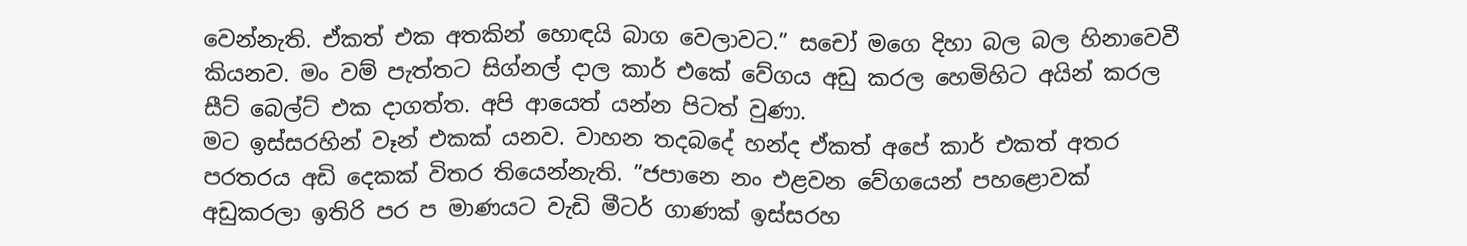වෙන්නැති. ඒකත් එක අතකින් හොඳයි බාග වෙලාවට.” සචෝ මගෙ දිහා බල බල හිනාවෙවී කියනව. මං වම් පැත්තට සිග්නල් දාල කාර් එකේ වේගය අඩු කරල හෙමිහිට අයින් කරල සීට් බෙල්ට් එක දාගත්ත. අපි ආයෙත් යන්න පිටත් වුණා.
මට ඉස්සරහින් වෑන් එකක් යනව. වාහන තදබදේ හන්ද ඒකත් අපේ කාර් එකත් අතර පරතරය අඩි දෙකක් විතර තියෙන්නැති. ”ජපානෙ නං එළවන වේගයෙන් පහළොවක් අඩුකරලා ඉතිරි පර ප මාණයට වැඩි මීටර් ගාණක් ඉස්සරහ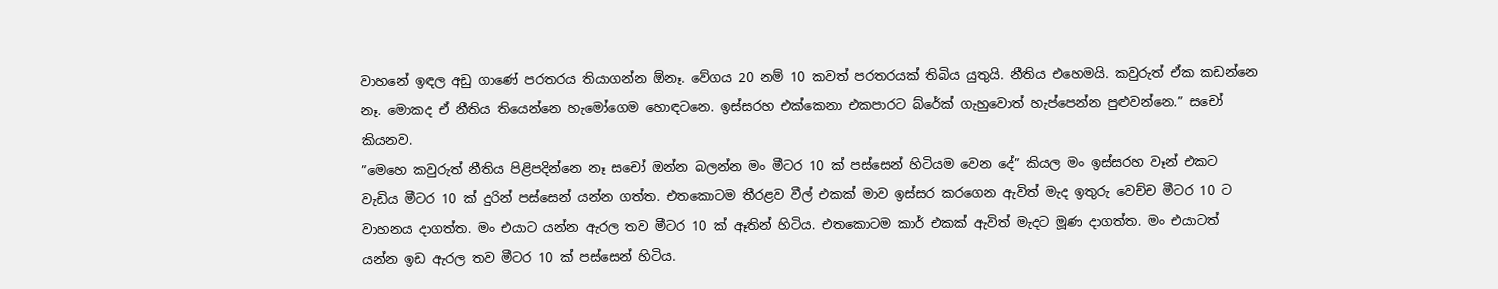වාහනේ ඉඳල අඩු ගාණේ පරතරය තියාගන්න ඕනෑ. වේගය 20 නම් 10 කවත් පරතරයක් තිබිය යුතුයි. නීතිය එහෙමයි. කවුරුත් ඒක කඩන්නෙ නෑ. මොකද ඒ නීතිය තියෙන්නෙ හැමෝගෙම හොඳටනෙ. ඉස්සරහ එක්කෙනා එකපාරට බ්රේක් ගැහුවොත් හැප්පෙන්න පුළුවන්නෙ.” සචෝ කියනව.
”මෙහෙ කවුරුත් නීතිය පිළිපදින්නෙ නෑ සචෝ ඔන්න බලන්න මං මීටර 10 ක් පස්සෙන් හිටියම වෙන දේ” කියල මං ඉස්සරහ වෑන් එකට වැඩිය මීටර 10 ක් දුරින් පස්සෙන් යන්න ගත්ත. එතකොටම තීරළව වීල් එකක් මාව ඉස්සර කරගෙන ඇවිත් මැද ඉතුරු වෙච්ච මීටර 10 ට වාහනය දාගත්ත. මං එයාට යන්න ඇරල තව මීටර 10 ක් ඈතින් හිටිය. එතකොටම කාර් එකක් ඇවිත් මැදට මූණ දාගත්ත. මං එයාටත් යන්න ඉඩ ඇරල තව මීටර 10 ක් පස්සෙන් හිටිය.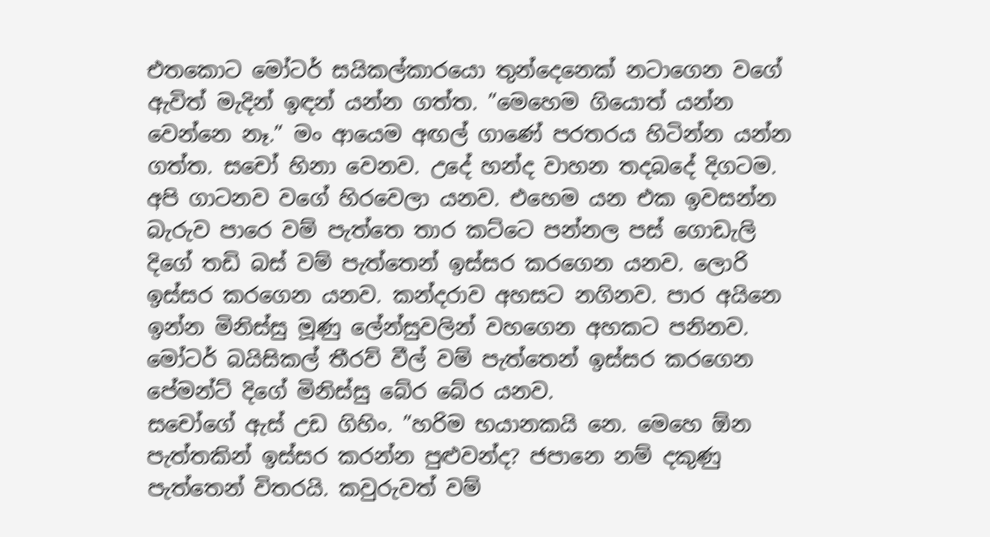එතකොට මෝටර් සයිකල්කාරයො තුන්දෙනෙක් නටාගෙන වගේ ඇවිත් මැදින් ඉඳන් යන්න ගත්ත. ”මෙහෙම ගියොත් යන්න වෙන්නෙ නෑ.” මං ආයෙම අඟල් ගාණේ පරතරය හිටින්න යන්න ගත්ත. සචෝ හිනා වෙනව. උදේ හන්ද වාහන තදබදේ දිගටම. අපි ගාටනව වගේ හිරවෙලා යනව. එහෙම යන එක ඉවසන්න බැරුව පාරෙ වම් පැත්තෙ තාර කට්ටෙ පන්නල පස් ගොඩැලි දිගේ තඩි බස් වම් පැත්තෙන් ඉස්සර කරගෙන යනව. ලොරි ඉස්සර කරගෙන යනව. කන්දරාව අහසට නගිනව. පාර අයිනෙ ඉන්න මිනිස්සු මූණු ලේන්සුවලින් වහගෙන අහකට පනිනව. මෝටර් බයිසිකල් තීරව් වීල් වම් පැත්තෙන් ඉස්සර කරගෙන පේමන්ට් දිගේ මිනිස්සු බේර බේර යනව.
සචෝගේ ඇස් උඩ ගිහිං. ”හරිම භයානකයි නෙ. මෙහෙ ඕන පැත්තකින් ඉස්සර කරන්න පුළුවන්ද? ජපානෙ නම් දකුණු පැත්තෙන් විතරයි. කවුරුවත් වම්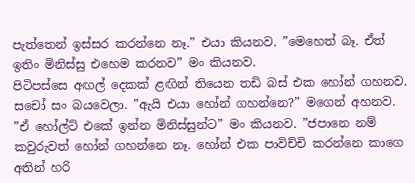පැත්තෙන් ඉස්සර කරන්නෙ නෑ.” එයා කියනව. ”මෙහෙත් බෑ. ඒත් ඉතිං මිනිස්සු එහෙම කරනව” මං කියනව.
පිටිපස්සෙ අඟල් දෙකක් ළඟින් තියෙන තඩි බස් එක හෝන් ගහනව. සචෝ සං බයවෙලා. ”ඇයි එයා හෝන් ගහන්නෙ?” මගෙන් අහනව. ”ඒ හෝල්ට් එකේ ඉන්න මිනිස්සුන්ට” මං කියනව. ”ජපානෙ නම් කවුරුවත් හෝන් ගහන්නෙ නෑ. හෝන් එක පාවිච්චි කරන්නෙ කාගෙ අතින් හරි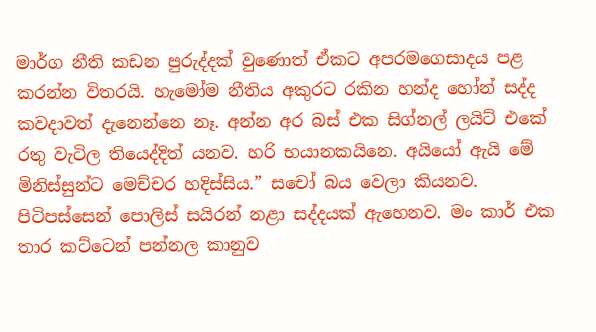මාර්ග නීති කඩන පුරුද්දක් වුණොත් ඒකට අපරමගෙසාදය පළ කරන්න විතරයි. හැමෝම නීතිය අකුරට රකින හන්ද හෝන් සද්ද කවදාවත් දැනෙන්නෙ නෑ. අන්න අර බස් එක සිග්නල් ලයිට් එකේ රතු වැටිල තියෙද්දිත් යනව. හරි භයානකයිනෙ. අයියෝ ඇයි මේ මිනිස්සුන්ට මෙච්චර හදිස්සිය.” සචෝ බය වෙලා කියනව.
පිටිපස්සෙන් පොලිස් සයිරන් නළා සද්දයක් ඇහෙනව. මං කාර් එක තාර කට්ටෙන් පන්නල කානුව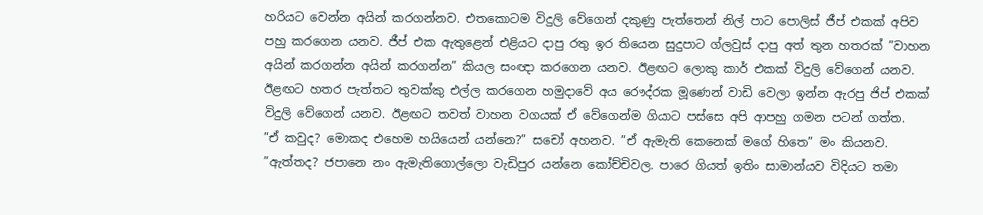හරියට වෙන්න අයින් කරගන්නව. එතකොටම විදුලි වේගෙන් දකුණු පැත්තෙන් නිල් පාට පොලිස් ජීප් එකක් අපිව පහු කරගෙන යනව. ජීප් එක ඇතුළෙන් එළියට දාපු රතු ඉර තියෙන සුදුපාට ග්ලවුස් දාපු අත් තුන හතරක් ”වාහන අයින් කරගන්න අයින් කරගන්න” කියල සංඥා කරගෙන යනව. ඊළඟට ලොකු කාර් එකක් විදුලි වේගෙන් යනව. ඊළඟට හතර පැත්තට තුවක්කු එල්ල කරගෙන හමුදාවේ අය රෞද්රක මූණෙන් වාඩි වෙලා ඉන්න ඇරපු ජිප් එකක් විදුලි වේගෙන් යනව. ඊළඟට තවත් වාහන වගයක් ඒ වේගෙන්ම ගියාට පස්සෙ අපි ආපහු ගමන පටන් ගත්ත.
”ඒ කවුද? මොකද එහෙම හයියෙන් යන්නෙ?” සචෝ අහනව. ”ඒ ඇමැති කෙනෙක් මගේ හිතෙ” මං කියනව. ”ඇත්තද? ජපානෙ නං ඇමැතිගොල්ලො වැඩිපුර යන්නෙ කෝච්චිවල. පාරෙ ගියත් ඉතිං සාමාන්යව විදියට තමා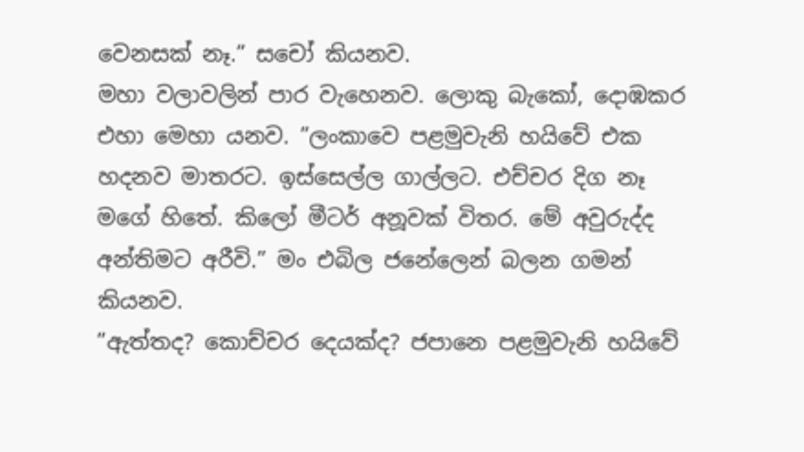වෙනසක් නෑ.” සචෝ කියනව.
මහා වලාවලින් පාර වැහෙනව. ලොකු බැකෝ, දොඹකර එහා මෙහා යනව. ”ලංකාවෙ පළමුවැනි හයිවේ එක හදනව මාතරට. ඉස්සෙල්ල ගාල්ලට. එච්චර දිග නෑ මගේ හිතේ. කිලෝ මීටර් අනූවක් විතර. මේ අවුරුද්ද අන්තිමට අරීවි.” මං එබිල ජනේලෙන් බලන ගමන් කියනව.
”ඇත්තද? කොච්චර දෙයක්ද? ජපානෙ පළමුවැනි හයිවේ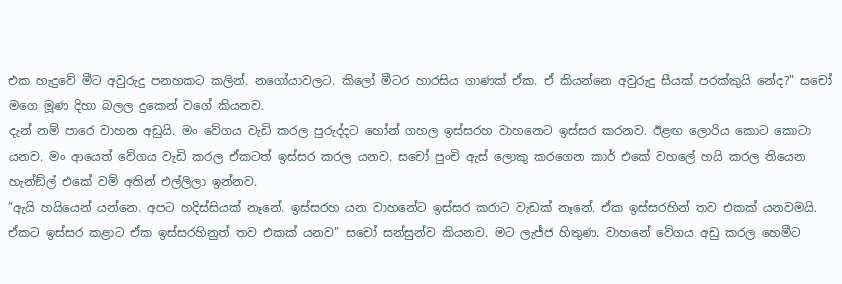එක හැදුවේ මීට අවුරුදු පනහකට කලින්. නගෝයාවලට. කිලෝ මීටර හාරසිය ගාණක් ඒක. ඒ කියන්නෙ අවුරුදු සීයක් පරක්කුයි නේද?” සචෝ මගෙ මූණ දිහා බලල දුකෙන් වගේ කියනව.
දැන් නම් පාරෙ වාහන අඩුයි. මං වේගය වැඩි කරල පුරුද්දට හෝන් ගහල ඉස්සරහ වාහනෙට ඉස්සර කරනව. ඊළඟ ලොරිය කොට කොටා යනව. මං ආයෙත් වේගය වැඩි කරල ඒකටත් ඉස්සර කරල යනව. සචෝ පුංචි ඇස් ලොකු කරගෙන කාර් එකේ වහලේ හයි කරල තියෙන හැන්ඞ්ල් එකේ වම් අතින් එල්ලිලා ඉන්නව.
”ඇයි හයියෙන් යන්නෙ. අපට හදිස්සියක් නෑනේ. ඉස්සරහ යන වාහනේට ඉස්සර කරාට වැඩක් නෑනේ. ඒක ඉස්සරහින් තව එකක් යනවමයි. ඒකට ඉස්සර කළාට ඒක ඉස්සරහිනුත් තව එකක් යනව” සචෝ සන්සුන්ව කියනව. මට ලැජ්ජ හිතුණ. වාහනේ වේගය අඩු කරල හෙමීට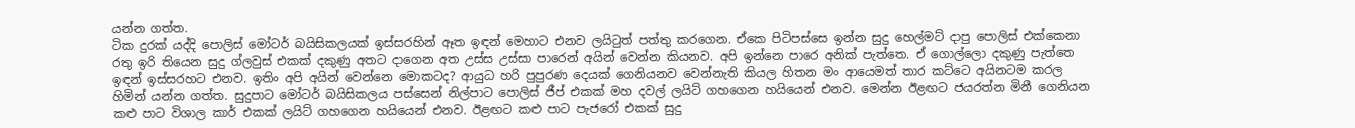යන්න ගත්ත.
ටික දුරක් යද්දි පොලිස් මෝටර් බයිසිකලයක් ඉස්සරහින් ඈත ඉඳන් මෙහාට එනව ලයිටුත් පත්තු කරගෙන. ඒකෙ පිටිපස්සෙ ඉන්න සුදු හෙල්මට් දාපු පොලිස් එක්කෙනා රතු ඉරි තියෙන සුදු ග්ලවුස් එකක් දකුණු අතට දාගෙන අත උස්ස උස්සා පාරෙන් අයින් වෙන්න කියනව. අපි ඉන්නෙ පාරෙ අනික් පැත්තෙ. ඒ ගොල්ලො දකුණු පැත්තෙ ඉඳන් ඉස්සරහට එනව. ඉතිං අපි අයින් වෙන්නෙ මොකටද? ආයුධ හරි පුපුරණ දෙයක් ගෙනියනව වෙන්නැති කියල හිතන මං ආයෙමත් තාර කට්ටෙ අයිනටම කරල හිමින් යන්න ගත්ත. සුදුපාට මෝටර් බයිසිකලය පස්සෙන් නිල්පාට පොලිස් ජීප් එකක් මහ දවල් ලයිට් ගහගෙන හයියෙන් එනව. මෙන්න ඊළඟට ජයරත්න මිනී ගෙනියන කළු පාට විශාල කාර් එකක් ලයිට් ගහගෙන හයියෙන් එනව. ඊළඟට කළු පාට පැජරෝ එකක් සුදු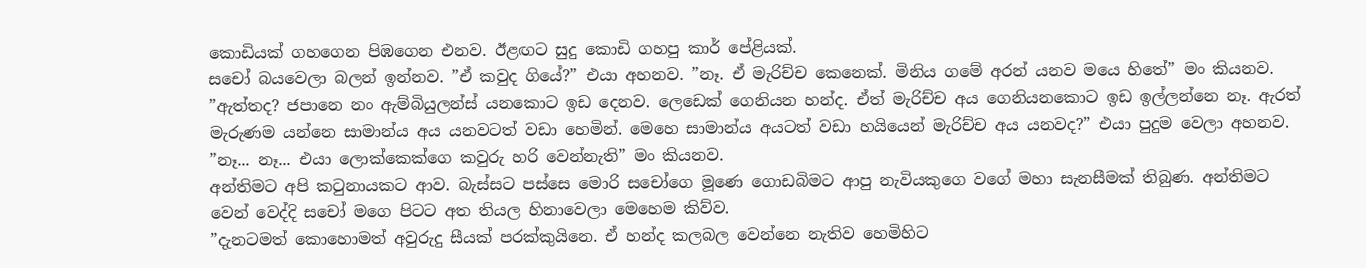කොඩියක් ගහගෙන පිඹගෙන එනව. ඊළඟට සුදු කොඩි ගහපු කාර් පේළියක්.
සචෝ බයවෙලා බලන් ඉන්නව. ”ඒ කවුද ගියේ?” එයා අහනව. ”නෑ. ඒ මැරිච්ච කෙනෙක්. මිනිය ගමේ අරන් යනව මයෙ හිතේ” මං කියනව. ”ඇත්තද? ජපානෙ නං ඇම්බියුලන්ස් යනකොට ඉඩ දෙනව. ලෙඩෙක් ගෙනියන හන්ද. ඒත් මැරිච්ච අය ගෙනියනකොට ඉඩ ඉල්ලන්නෙ නෑ. ඇරත් මැරුණම යන්නෙ සාමාන්ය අය යනවටත් වඩා හෙමින්. මෙහෙ සාමාන්ය අයටත් වඩා හයියෙන් මැරිච්ච අය යනවද?” එයා පුදුම වෙලා අහනව. ”නෑ... නෑ... එයා ලොක්කෙක්ගෙ කවුරු හරි වෙන්නැති” මං කියනව.
අන්තිමට අපි කටුනායකට ආව. බැස්සට පස්සෙ මොරි සචෝගෙ මූණෙ ගොඩබිමට ආපු නැවියකුගෙ වගේ මහා සැනසීමක් තිබුණ. අන්තිමට වෙන් වෙද්දි සචෝ මගෙ පිටට අත තියල හිනාවෙලා මෙහෙම කිව්ව.
”දැනටමත් කොහොමත් අවුරුදු සීයක් පරක්කුයිනෙ. ඒ හන්ද කලබල වෙන්නෙ නැතිව හෙමිහිට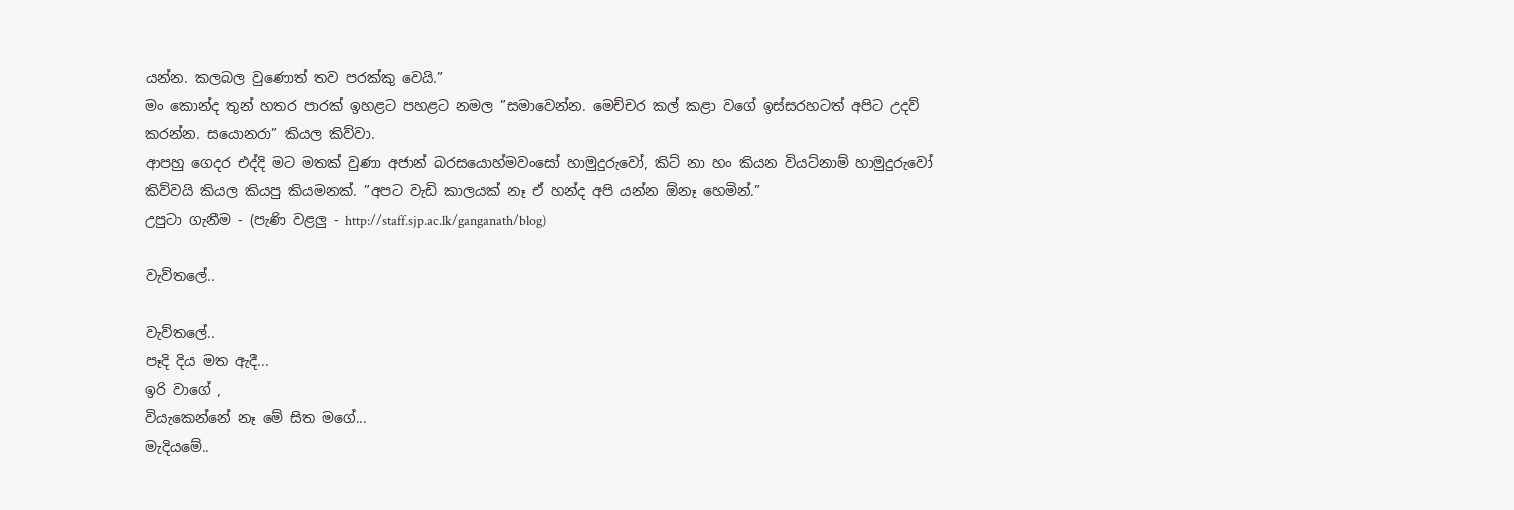යන්න. කලබල වුණොත් තව පරක්කු වෙයි.”
මං කොන්ද තුන් හතර පාරක් ඉහළට පහළට නමල ”සමාවෙන්න. මෙච්චර කල් කළා වගේ ඉස්සරහටත් අපිට උදව් කරන්න. සයොනරා” කියල කිව්වා.
ආපහු ගෙදර එද්දි මට මතක් වුණා අජාන් බරසයොහ්මවංසෝ හාමුදුරුවෝ, කිට් නා හං කියන වියට්නාම් හාමුදුරුවෝ කිව්වයි කියල කියපු කියමනක්. ”අපට වැඩි කාලයක් නෑ ඒ හන්ද අපි යන්න ඕනෑ හෙමින්.”
උපුටා ගැනීම - (පැණි වළලු - http://staff.sjp.ac.lk/ganganath/blog)

වැව්තලේ..

වැව්තලේ..
පෑදි දිය මත ඇදී...
ඉරි වාගේ ,
වියැකෙන්නේ නෑ මේ සිත මගේ...
මැදියමේ..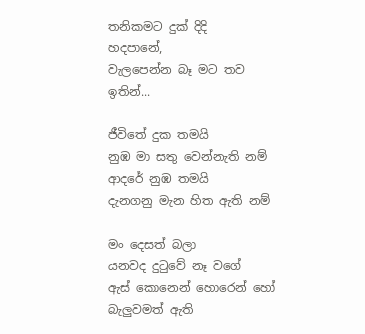තනිකමට දුක් දිදි
හදපානේ,
වැලපෙන්න බෑ මට තව ඉතින්...

ජීවිතේ දුක තමයි
නුඹ මා සතු වෙන්නැති නම්
ආදරේ නුඹ තමයි
දැනගනු මැන හිත ඇති නම්

මං දෙසත් බලා
යනවද දුටුවේ නෑ වගේ
ඇස් කොනෙන් හොරෙන් හෝ
බැලුවමත් ඇති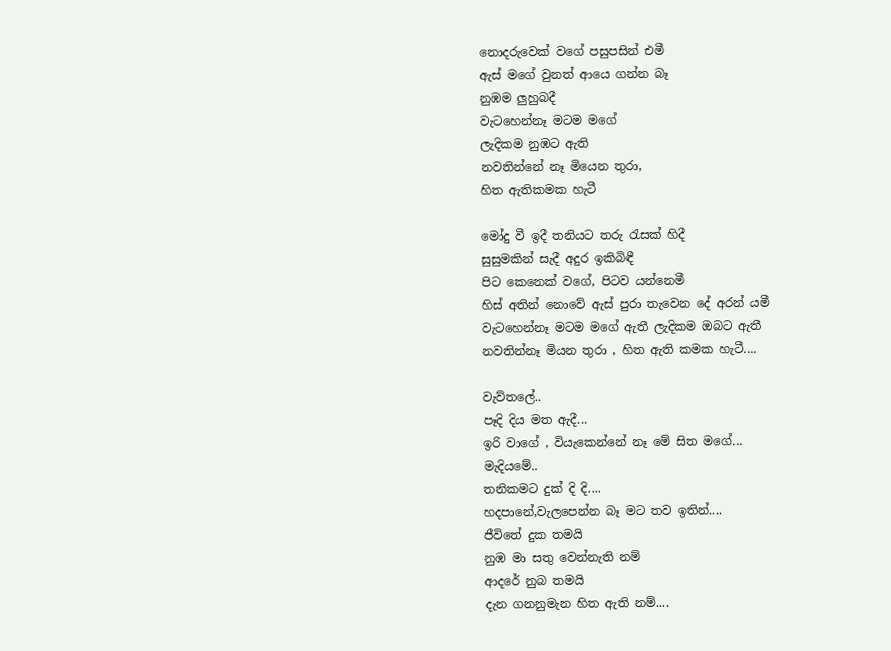නොදරුවෙක් වගේ පසුපසින් එමී
ඇස් මගේ වුනත් ආයෙ ගන්න බෑ
නුඹම ලුහුබදී
වැටහෙන්නෑ මටම මගේ
ලැදිකම නුඹට ඇති
නවතින්නේ නෑ මියෙන තුරා,
හිත ඇතිකමක හැටී

මෝදු වී ඉදී තනියට තරු රැසක් හිදී
සුසුමකින් සැදී අදුර ඉකිබිඳී
පිට කෙනෙක් වගේ, පිටව යන්නෙමී
හිස් අතින් නොවේ ඇස් පුරා තැවෙන දේ අරන් යමී
වැටහෙන්නෑ මටම මගේ ඇතී ලැදිකම ඔබට ඇතී
නවතින්නෑ මියන තුරා , හිත ඇති කමක හැටී....

වැව්තලේ..
පෑදි දිය මත ඇදී...
ඉරි වාගේ , වියැකෙන්නේ නෑ මේ සිත මගේ...
මැදියමේ..
තනිකමට දුක් දි දි....
හදපානේ,වැලපෙන්න බෑ මට තව ඉතින්....
ජීවිතේ දුක තමයි
නුඹ මා සතු වෙන්නැති නම්
ආදරේ නුබ තමයි
දැන ගනනුමැන හිත ඇති නම්....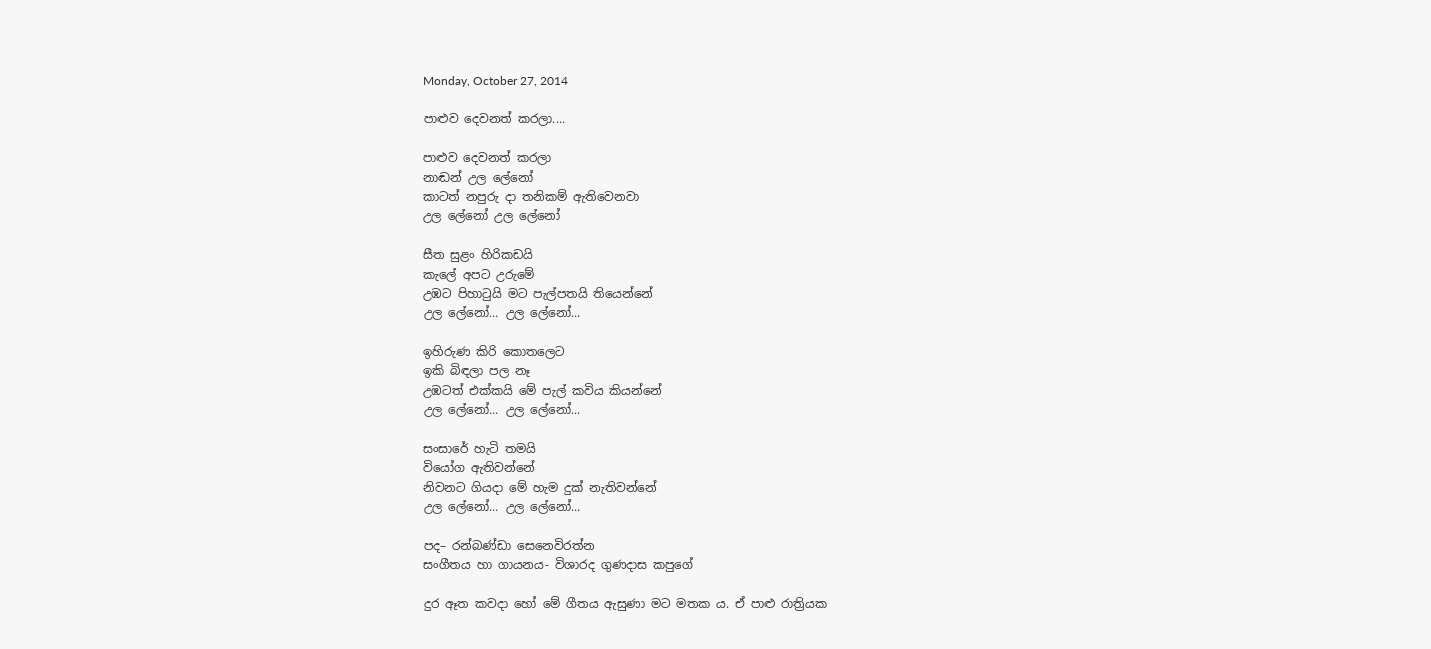Monday, October 27, 2014

පාළුව දෙවනත් කරලා....

පාළුව දෙවනත් කරලා
නාඬන් උල ලේනෝ
කාටත් නපුරු දා තනිකම් ඇතිවෙනවා
උල ලේනෝ උල ලේනෝ

සීත සුළං හිරිකඩයි
කැලේ අපට උරුමේ
උඹට පිහාටුයි මට පැල්පතයි තියෙන්නේ
උල ලේනෝ... උල ලේනෝ...

ඉහිරුණ කිරි කොතලෙට
ඉකි බිඳලා පල නෑ
උඹටත් එක්කයි මේ පැල් කවිය කියන්නේ
උල ලේනෝ... උල ලේනෝ...

සංසාරේ හැටි තමයි
වියෝග ඇතිවන්නේ
නිවනට ගියදා මේ හැම දුක් නැතිවන්නේ
උල ලේනෝ... උල ලේනෝ...

පද– රන්බණ්ඩා සෙනෙවිරත්න
සංගීතය හා ගායනය- විශාරද ගුණදාස කපුගේ

දුර ඈත කවදා හෝ මේ ගීතය ඇසුණා මට මතක ය. ඒ පාළු රාත්‍රියක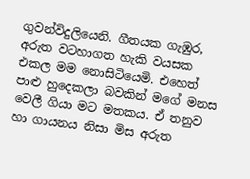ගුවන්විදුලියෙනි. ගීතයක ගැඹුර, අරුත වටහාගත හැකි වයසක එකල මම නොසිටියෙමි. එහෙත් පාළු හුදෙකලා බවකින් මගේ මනස වෙලී ගියා මට මතකය. ඒ තනුව හා ගායනය නිසා මිස අරුත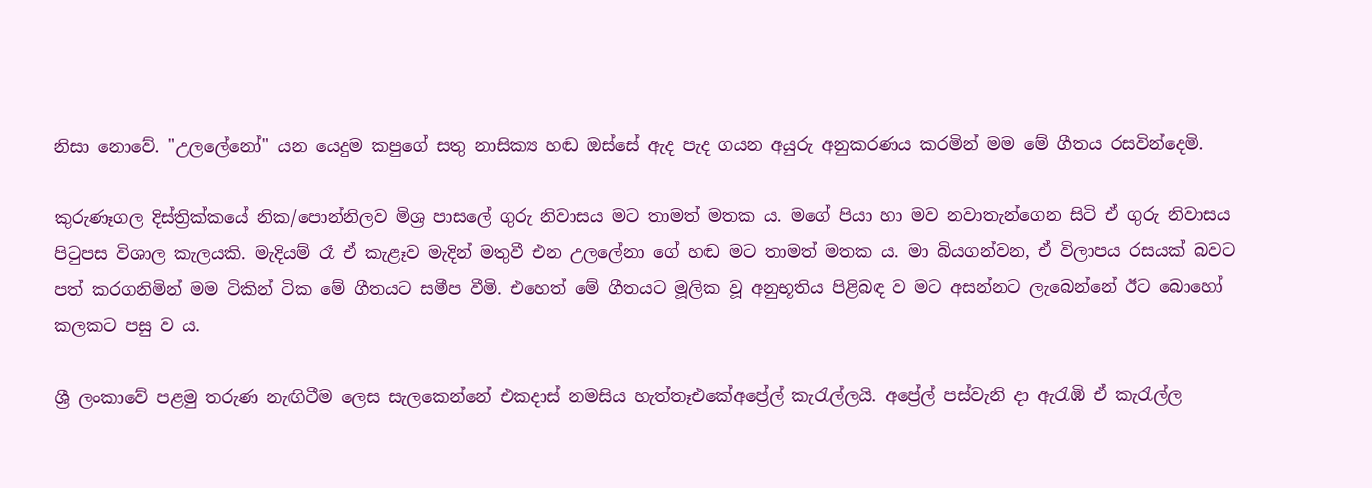නිසා නොවේ. "උලලේනෝ" යන යෙදුම කපුගේ සතු නාසික්‍ය හඬ ඔස්සේ ඇද පැද ගයන අයුරු අනුකරණය කරමින් මම මේ ගීතය රසවින්දෙමි.

කුරුණෑගල දිස්ත්‍රික්කයේ නික/පොන්නිලව මිශ්‍ර පාසලේ ගුරු නිවාසය මට තාමත් මතක ය. මගේ පියා හා මව නවාතැන්ගෙන සිටි ඒ ගුරු නිවාසය පිටුපස විශාල කැලයකි. මැදියම් රෑ ඒ කැළෑව මැදින් මතුවී එන උලලේනා ගේ හඬ මට තාමත් මතක ය. මා බියගන්වන, ඒ විලාපය රසයක් බවට පත් කරගනිමින් මම ටිකින් ටික මේ ගීතයට සමීප වීමි. එහෙත් මේ ගීතයට මූලික වූ අනුභූතිය පිළිබඳ ව මට අසන්නට ලැබෙන්නේ ඊට බොහෝ කලකට පසු ව ය.

ශ්‍රී ලංකාවේ පළමු තරුණ නැඟිටීම ලෙස සැලකෙන්නේ එකදාස් නමසිය හැත්තෑඑකේඅප්‍රේල් කැරැල්ලයි. අප්‍රේල් පස්වැනි දා ඇරැඹි ඒ කැරැල්ල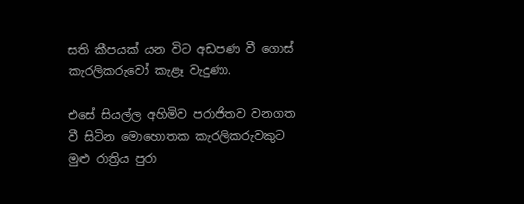සති කීපයක් යන විට අඩපණ වී ගොස් කැරලිකරුවෝ කැළෑ වැදුණා.

එසේ සියල්ල අහිමිව පරාජිතව වනගත වී සිටින මොහොතක කැරලිකරුවකුට මුළු රාත්‍රිය පුරා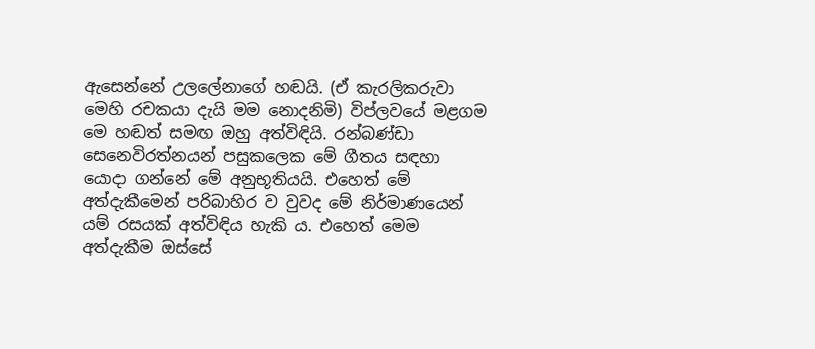ඇසෙන්නේ උලලේනාගේ හඬයි. (ඒ කැරලිකරුවා මෙහි රචකයා දැයි මම නොදනිමි) විප්ලවයේ මළගම මෙ හඬත් සමඟ ඔහු අත්විඳියි. රන්බණ්ඩා සෙනෙවිරත්නයන් පසුකලෙක මේ ගීතය සඳහා යොදා ගන්නේ මේ අනුභූතියයි. එහෙත් මේ අත්දැකීමෙන් පරිබාහිර ව වුවද මේ නිර්මාණයෙන් යම් රසයක් අත්විඳිය හැකි ය. එහෙත් මෙම අත්දැකීම ඔස්සේ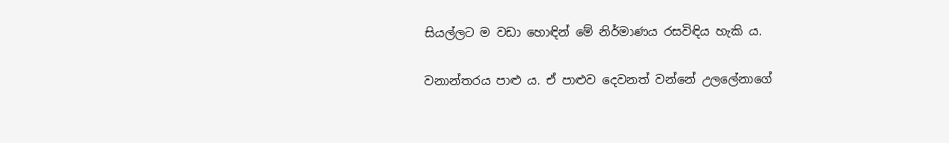සියල්ලට ම වඩා හොඳින් මේ නිර්මාණය රසවිඳිය හැකි ය.

වනාන්තරය පාළු ය. ඒ පාළුව දෙවනත් වන්නේ උලලේනාගේ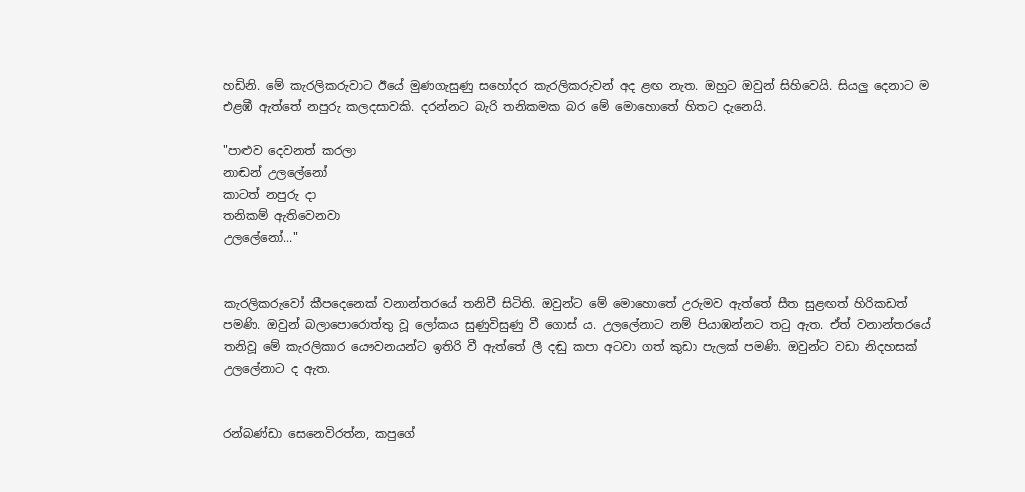හඩිනි. මේ කැරලිකරුවාට ඊයේ මුණගැසුණු සහෝදර කැරලිකරුවන් අද ළඟ නැත. ඔහුට ඔවුන් සිහිවෙයි. සියලු දෙනාට ම එළඹී ඇත්තේ නපුරු කලදසාවකි. දරන්නට බැරි තනිකමක බර මේ මොහොතේ හිතට දැනෙයි.

"පාළුව දෙවනත් කරලා
නාඬන් උලලේනෝ
කාටත් නපුරු දා
තනිකම් ඇතිවෙනවා
උලලේනෝ..."


කැරලිකරුවෝ කීපදෙනෙක් වනාන්තරයේ තනිවී සිටිති. ඔවුන්ට මේ මොහොතේ උරුමව ඇත්තේ සීත සුළඟත් හිරිකඩත් පමණි. ඔවුන් බලාපොරොත්තු වූ ලෝකය සුණුවිසුණු වී ගොස් ය. උලලේනාට නම් පියාඹන්නට තටු ඇත. ඒත් වනාන්තරයේ තනිවූ මේ කැරලිකාර යෞවනයන්ට ඉතිරි වී ඇත්තේ ලී දඬු කපා අටවා ගත් කුඩා පැලක් පමණි. ඔවුන්ට වඩා නිදහසක් උලලේනාට ද ඇත.


රන්බණ්ඩා සෙනෙවිරත්න, කපුගේ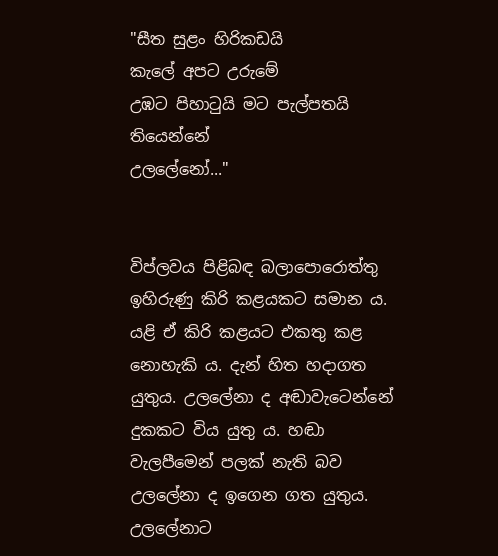"සීත සුළං හිරිකඩයි
කැලේ අපට උරුමේ
උඹට පිහාටුයි මට පැල්පතයි තියෙන්නේ
උලලේනෝ..."


විප්ලවය පිළිබඳ බලාපොරොත්තු ඉහිරුණු කිරි කළයකට සමාන ය. යළි ඒ කිරි කළයට එකතු කළ නොහැකි ය. දැන් හිත හදාගත යුතුය. උලලේනා ද අඬාවැටෙන්නේ දුකකට විය යුතු ය. හඬා වැලපීමෙන් පලක් නැති බව උලලේනා ද ඉගෙන ගත යුතුය. උලලේනාට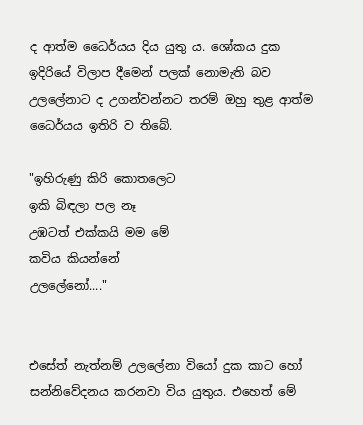ද ආත්ම ධෛර්යය දිය යුතු ය. ශෝකය දුක ඉදිරියේ විලාප දීමෙන් පලක් නොමැති බව උලලේනාට ද උගන්වන්නට තරම් ඔහු තුළ ආත්ම ධෛර්යය ඉතිරි ව තිබේ.

"ඉහිරුණු කිරි කොතලෙට
ඉකි බිඳලා පල නෑ
උඹටත් එක්කයි මම මේ
කවිය කියන්නේ
උලලේනෝ...."


එසේත් නැත්නම් උලලේනා වියෝ දුක කාට හෝ සන්නිවේදනය කරනවා විය යුතුය. එහෙත් මේ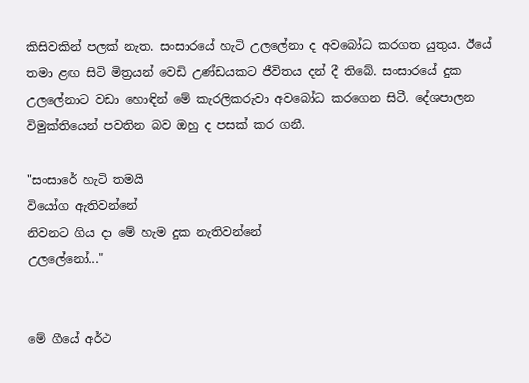කිසිවකින් පලක් නැත. සංසාරයේ හැටි උලලේනා ද අවබෝධ කරගත යුතුය. ඊයේ තමා ළඟ සිටි මිත්‍රයන් වෙඩි උණ්ඩයකට ජීවිතය දන් දී තිබේ. සංසාරයේ දුක උලලේනාට වඩා හොඳින් මේ කැරලිකරුවා අවබෝධ කරගෙන සිටී. දේශපාලන විමුක්තියෙන් පවතින බව ඔහු ද පසක් කර ගනී.

"සංසාරේ හැටි තමයි
වියෝග ඇතිවන්නේ
නිවනට ගිය දා මේ හැම දුක නැතිවන්නේ
උලලේනෝ..."


මේ ගීයේ අර්ථ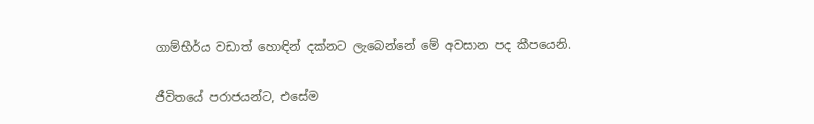ගාම්භීර්ය වඩාත් හොඳින් දක්නට ලැබෙන්නේ මේ අවසාන පද කීපයෙනි.

ජීවිතයේ පරාජයන්ට, එසේම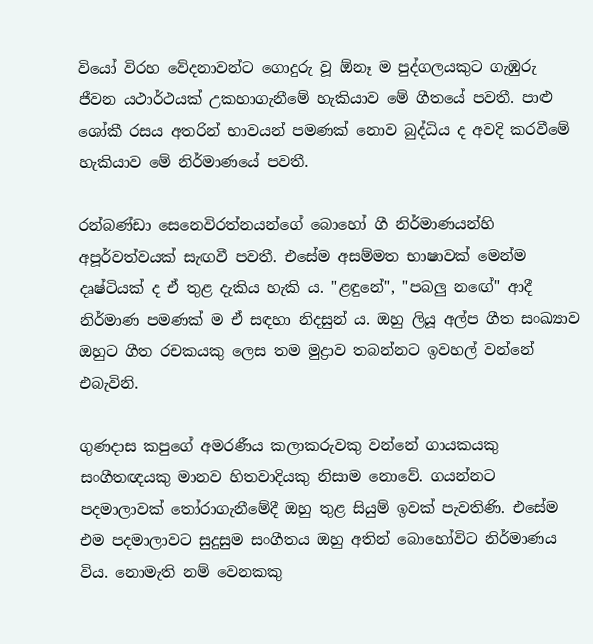වියෝ විරහ වේදනාවන්ට ගොදුරු වූ ඕනෑ ම පුද්ගලයකුට ගැඹුරු ජීවන යථාර්ථයක් උකහාගැනීමේ හැකියාව මේ ගීතයේ පවතී. පාළු ශෝකී රසය අතරින් භාවයන් පමණක් නොව බුද්ධිය ද අවදි කරවීමේ හැකියාව මේ නිර්මාණයේ පවතී.

රන්බණ්ඩා සෙනෙවිරත්නයන්ගේ බොහෝ ගී නිර්මාණයන්හි අපූර්වත්වයක් සැඟවී පවතී. එසේම අසම්මත භාෂාවක් මෙන්ම දෘෂ්ටියක් ද ඒ තුළ දැකිය හැකි ය. "ළඳුනේ", "පබලු නඟේ" ආදී නිර්මාණ පමණක් ම ඒ සඳහා නිදසුන් ය. ඔහු ලියූ අල්ප ගීත සංඛ්‍යාව ඔහුට ගීත රචකයකු ලෙස තම මුද්‍රාව තබන්නට ඉවහල් වන්නේ එබැවිනි.

ගුණදාස කපුගේ අමරණීය කලාකරුවකු වන්නේ ගායකයකු සංගීතඥයකු මානව හිතවාදියකු නිසාම නොවේ. ගයන්නට පදමාලාවක් තෝරාගැනීමේදී ඔහු තුළ සියුම් ඉවක් පැවතිණි. එසේම එම පදමාලාවට සුදුසුම සංගීතය ඔහු අතින් බොහෝවිට නිර්මාණය විය. නොමැති නම් වෙනකකු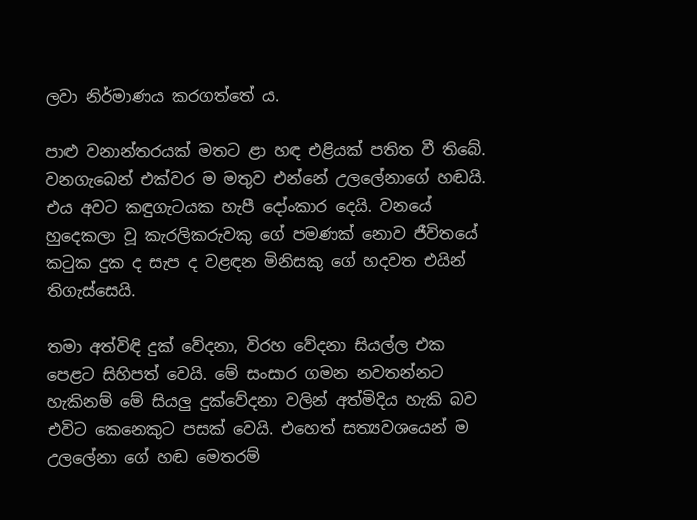ලවා නිර්මාණය කරගත්තේ ය.

පාළු වනාන්තරයක් මතට ළා හඳ එළියක් පතිත වී තිබේ. වනගැබෙන් එක්වර ම මතුව එන්නේ උලලේනාගේ හඬයි. එය අවට කඳුගැටයක හැපී දෝංකාර දෙයි. වනයේ හුදෙකලා වූ කැරලිකරුවකු ගේ පමණක් නොව ජීවිතයේ කටුක දුක ද සැප ද වළඳන මිනිසකු ගේ හදවත එයින් තිගැස්සෙයි.

තමා අත්විඳි දුක් වේදනා, විරහ වේදනා සියල්ල එක පෙළට සිහිපත් වෙයි. මේ සංසාර ගමන නවතන්නට හැකිනම් මේ සියලු දුක්වේදනා වලින් අත්මිදිය හැකි බව එවිට කෙනෙකුට පසක් වෙයි. එහෙත් සත්‍යවශයෙන් ම උලලේනා ගේ හඬ මෙතරම්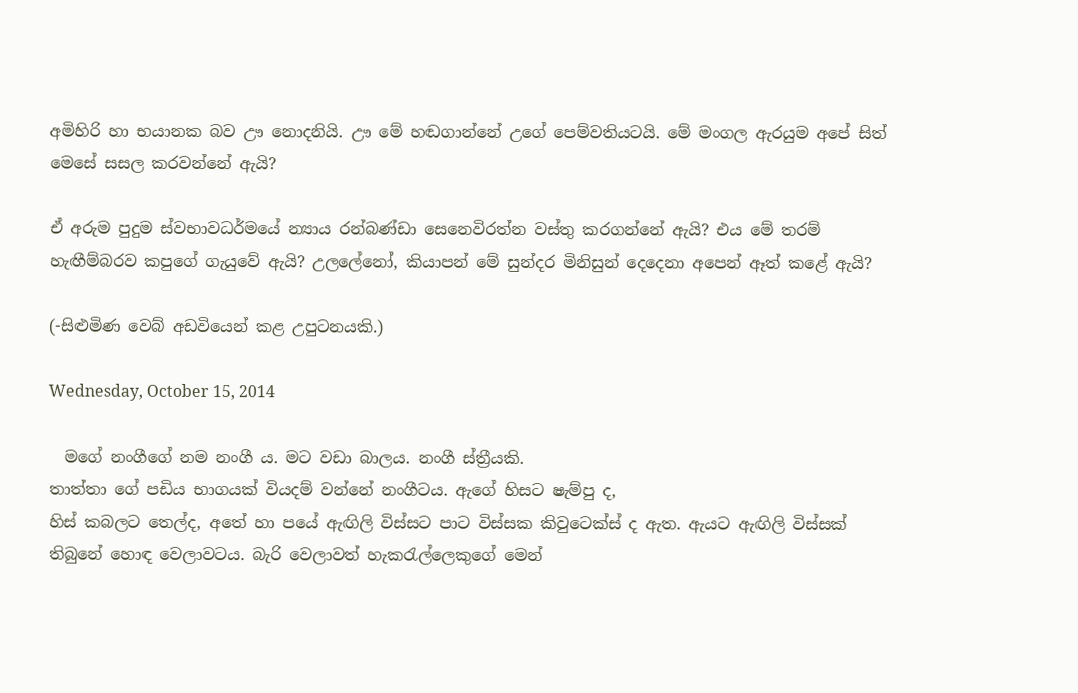අමිහිරි හා භයානක බව ඌ නොදනියි. ඌ මේ හඬගාන්නේ උගේ පෙම්වතියටයි. මේ මංගල ඇරයුම අපේ සිත් මෙසේ සසල කරවන්නේ ඇයි?

ඒ අරුම පුදුම ස්වභාවධර්මයේ න්‍යාය රන්බණ්ඩා සෙනෙවිරත්න වස්තු කරගන්නේ ඇයි? එය මේ තරම් හැඟීම්බරව කපුගේ ගැයුවේ ඇයි? උලලේනෝ, කියාපන් මේ සුන්දර මිනිසුන් දෙදෙනා අපෙන් ඈත් කළේ ඇයි?

(-සිළුමිණ වෙබ් අඩවියෙන් කළ උපුටනයකි.)

Wednesday, October 15, 2014

  මගේ නංගීගේ නම නංගී ය. මට වඩා බාලය. නංගී ස්ත්‍රීයකි.
තාත්තා ගේ පඩිය භාගයක් වියදම් වන්නේ නංගීටය. ඇගේ හිසට ෂැම්පු ද,
හිස් කබලට තෙල්ද, අතේ හා පයේ ඇඟිලි විස්සට පාට විස්සක කිවුටෙක්ස් ද ඇත. ඇයට ඇඟිලි විස්සක් තිබුනේ හොඳ වෙලාවටය. බැරි වෙලාවත් හැකරැල්ලෙකුගේ මෙන්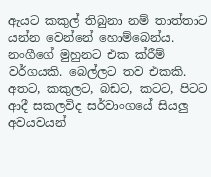ඇයට කකුල් තිබුනා නම් තාත්තාට යන්න වෙන්නේ හොම්බෙන්ය.
නංගීගේ මුහුනට එක ක්රීම් වර්ගයකි. බෙල්ලට තව එකකි. අතට, කකුලට, බඩට, කටට, පිටට ආදී සකලවිද සර්වාංගයේ සියලු අවයවයන්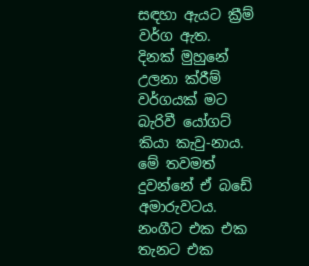සඳහා ඇයට ක්‍රීම් වර්ග ඇත.
දිනක් මුහුනේ උලනා ක්රීම් වර්ගයක් මට බැරිවී යෝගට් කියා කැවු-නාය. මේ තවමත් දුවන්නේ ඒ බඩේ අමාරුවටය.
නංගීට එක එක තැනට එක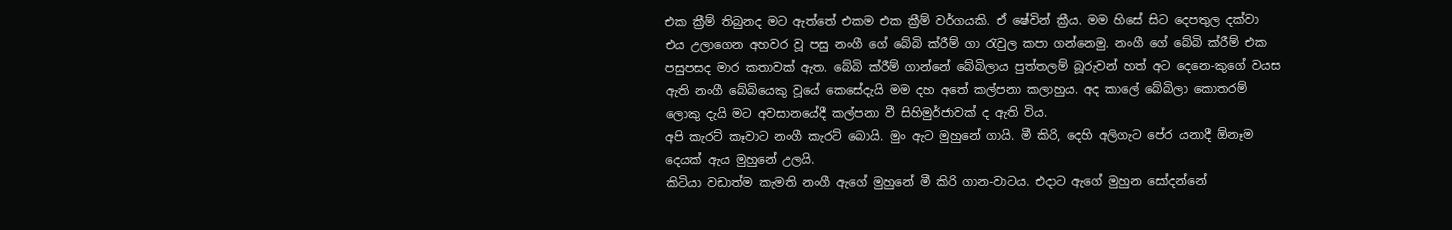එක ක්‍රීම් තිබුනද මට ඇත්තේ එකම එක ක්‍රීම් වර්ගයකි. ඒ ෂේවින් ක්‍රීය. මම හිසේ සිට දෙපතුල දක්වා එය උලාගෙන අහවර වූ පසු නංගී ගේ බේබි ක්රීම් ගා රැවුල කපා ගන්නෙමු. නංගී ගේ බේබි ක්රීම් එක පසුපසද මාර කතාවක් ඇත. බේබි ක්රීම් ගාන්නේ බේබිලාය පුත්තලම් බූරුවන් හත් අට දෙනෙ-කුගේ වයස ඇති නංගී බේබියෙකු වූයේ කෙසේදැයි මම දහ අතේ කල්පනා කලාහුය. අද කාලේ බේබිලා කොතරම් ලොකු දැයි මට අවසානයේදී කල්පනා වී සිහිමුර්ජාවක් ද ඇති විය.
අපි කැරට් කෑවාට නංගී කැරට් බොයි. මුං ඇට මුහුනේ ගායි. මී කිරි, දෙහි අලිගැට පේර යනාදී ඕනෑම දෙයක් ඇය මුහුනේ උලයි.
කිටියා වඩාත්ම කැමති නංගී ඇගේ මුහුනේ මී කිරි ගාන-වාටය. එදාට ඇගේ මුහුන සෝදන්නේ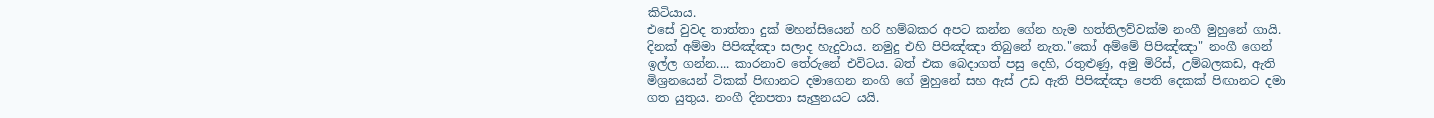කිටියාය.
එසේ වුවද තාත්තා දුක් මහන්සියෙන් හරි හම්බකර අපට කන්න ගේන හැම හත්තිලව්වක්ම නංගී මුහුනේ ගායි. දිනක් අම්මා පිපිඤ්ඤා සලාද හැදුවාය. නමුදු එහි පිපිඤ්ඤා තිබුනේ නැත."කෝ අම්මේ පිපිඤ්ඤා" නංගී ගෙන් ඉල්ල ගන්න.... කාරනාව තේරුනේ එවිටය. බත් එක බෙදාගත් පසු දෙහි, රතුළුණු, අමු මිරිස්, උම්බලකඩ, ඇති මිශ්‍රනයෙන් ටිකක් පිඟානට දමාගෙන නංගි ගේ මුහුනේ සහ ඇස් උඩ ඇති පිපිඤ්ඤා පෙති දෙකක් පිඟානට දමා ගත යුතුය. නංගී දිනපතා සැලුනයට යයි.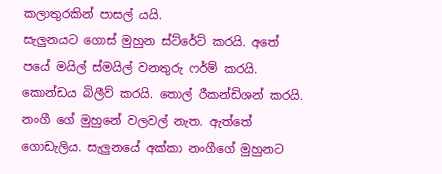කලාතුරකින් පාසල් යයි.
සැලුනයට ගොස් මුහුන ස්ට්රේට් කරයි. අතේ පයේ මයිල් ස්මයිල් වනතුරු ෆර්ම් කරයි.
කොන්ඩය බිලීව් කරයි. තොල් රීකන්ඩිශන් කරයි. නංගී ගේ මුහුනේ වලවල් නැත. ඇත්තේ ගොඩැලිය. සැලුනයේ අක්කා නංගීගේ මුහුනට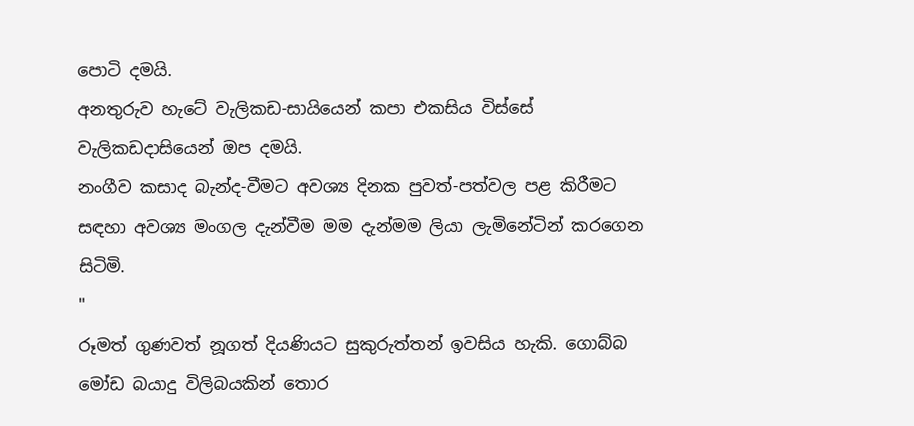පොටි දමයි.
අනතුරුව හැටේ වැලිකඩ-සායියෙන් කපා එකසිය විස්සේ වැලිකඩදාසියෙන් ඔප දමයි.
නංගීව කසාද බැන්ද-වීමට අවශ්‍ය දිනක පුවත්-පත්වල පළ කිරීමට සඳහා අවශ්‍ය මංගල දැන්වීම මම දැන්මම ලියා ලැමිනේටින් කරගෙන සිටිමි.
"
රූමත් ගුණවත් නූගත් දියණියට සුකුරුත්තන් ඉවසිය හැකි. ගොබ්බ මෝඩ බයාදු විලිබයකින් තොර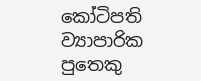කෝටිපති ව්‍යාපාරික පුතෙකු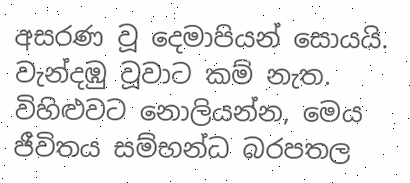අසරණ වූ දෙමාපියන් සොයයි. වැන්දඹු වූවාට කම් නැත. විහිළුවට නොලියන්න, මෙය ජීවිතය සම්භන්ධ බරපතල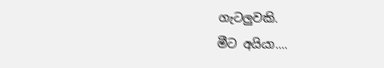ගැටලුවකි.
මීට අයියා....